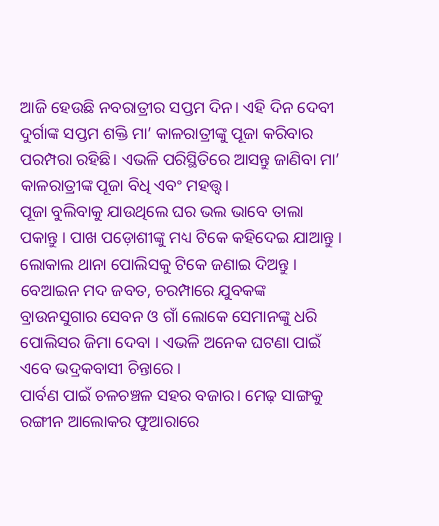ଆଜି ହେଉଛି ନବରାତ୍ରୀର ସପ୍ତମ ଦିନ। ଏହି ଦିନ ଦେବୀ ଦୁର୍ଗାଙ୍କ ସପ୍ତମ ଶକ୍ତି ମା’ କାଳରାତ୍ରୀଙ୍କୁ ପୂଜା କରିବାର ପରମ୍ପରା ରହିଛି। ଏଭଳି ପରିସ୍ଥିତିରେ ଆସନ୍ତୁ ଜାଣିବା ମା’ କାଳରାତ୍ରୀଙ୍କ ପୂଜା ବିଧି ଏବଂ ମହତ୍ତ୍ୱ।
ପୂଜା ବୁଲିବାକୁ ଯାଉଥିଲେ ଘର ଭଲ ଭାବେ ତାଲା ପକାନ୍ତୁ । ପାଖ ପଡ଼ୋଶୀଙ୍କୁ ମଧ୍ୟ ଟିକେ କହିଦେଇ ଯାଆନ୍ତୁ । ଲୋକାଲ ଥାନା ପୋଲିସକୁ ଟିକେ ଜଣାଇ ଦିଅନ୍ତୁ ।
ବେଆଇନ ମଦ ଜବତ, ଚରମ୍ପାରେ ଯୁବକଙ୍କ ବ୍ରାଉନସୁଗାର ସେବନ ଓ ଗାଁ ଲୋକେ ସେମାନଙ୍କୁ ଧରି ପୋଲିସର ଜିମା ଦେବା । ଏଭଳି ଅନେକ ଘଟଣା ପାଇଁ ଏବେ ଭଦ୍ରକବାସୀ ଚିନ୍ତାରେ ।
ପାର୍ବଣ ପାଇଁ ଚଳଚଞ୍ଚଳ ସହର ବଜାର। ମେଢ଼ ସାଙ୍ଗକୁ ରଙ୍ଗୀନ ଆଲୋକର ଫୁଆରାରେ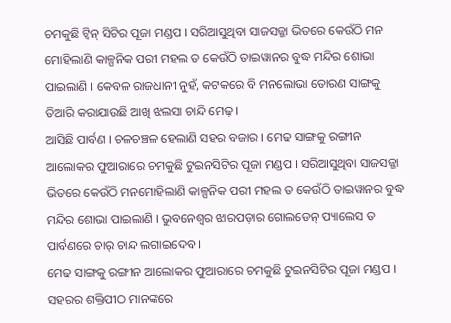ଚମକୁଛି ଟ୍ୱିନ୍ ସିଟିର ପୂଜା ମଣ୍ଡପ । ସରିଆସୁଥିବା ସାଜସଜ୍ଜା ଭିତରେ କେଉଁଠି ମନ ମୋହିଲାଣି କାଳ୍ପନିକ ପରୀ ମହଲ ତ କେଉଁଠି ତାଇୱାନର ବୁଦ୍ଧ ମନ୍ଦିର ଶୋଭା ପାଇଲାଣି । କେବଳ ରାଜଧାନୀ ନୁହଁ, କଟକରେ ବି ମନଲୋଭା ତୋରଣ ସାଙ୍ଗକୁ ତିଆରି କରାଯାଉଛି ଆଖି ଝଲସା ଚାନ୍ଦି ମେଢ଼ ।
ଆସିଛି ପାର୍ବଣ । ଚଳଚଞ୍ଚଳ ହେଲାଣି ସହର ବଜାର । ମେଢ ସାଙ୍ଗକୁ ରଙ୍ଗୀନ ଆଲୋକର ଫୁଆରାରେ ଚମକୁଛି ଟୁଇନସିଟିର ପୂଜା ମଣ୍ଡପ । ସରିଆସୁଥିବା ସାଜସଜ୍ଜା ଭିତରେ କେଉଁଠି ମନମୋହିଲାଣି କାଳ୍ପନିକ ପରୀ ମହଲ ତ କେଉଁଠି ତାଇୱାନର ବୁଦ୍ଧ ମନ୍ଦିର ଶୋଭା ପାଇଲାଣି । ଭୁବନେଶ୍ୱର ଝାରପଡ଼ାର ଗୋଲଡେନ୍ ପ୍ୟାଲେସ ତ ପାର୍ବଣରେ ଚାର୍ ଚାନ୍ଦ ଲଗାଇଦେବ ।
ମେଢ ସାଙ୍ଗକୁ ରଙ୍ଗୀନ ଆଲୋକର ଫୁଆରାରେ ଚମକୁଛି ଟୁଇନସିଟିର ପୂଜା ମଣ୍ଡପ ।
ସହରର ଶକ୍ତିପୀଠ ମାନଙ୍କରେ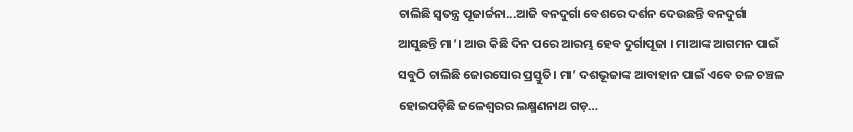ଚାଲିଛି ସ୍ୱତନ୍ତ୍ର ପୂଜାର୍ଚ୍ଚନା...ଆଜି ବନଦୁର୍ଗା ବେଶରେ ଦର୍ଶନ ଦେଉଛନ୍ତି ବନଦୁର୍ଗା
ଆସୁଛନ୍ତି ମା’। ଆଉ କିଛି ଦିନ ପରେ ଆରମ୍ଭ ହେବ ଦୁର୍ଗାପୂଜା । ମାଆଙ୍କ ଆଗମନ ପାଇଁ ସବୁଠି ଚାଲିଛି ଜୋରସୋର ପ୍ରସ୍ତୁତି। ମା’ ଦଶଭୂଜାଙ୍କ ଆବାହାନ ପାଇଁ ଏବେ ଚଳ ଚଞ୍ଚଳ ହୋଇପଡ଼ିଛି ଜଳେଶ୍ବରର ଲକ୍ଷ୍ମଣନାଥ ଗଡ଼…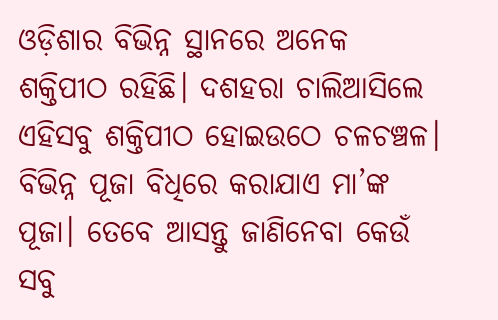ଓଡ଼ିଶାର ବିଭିନ୍ନ ସ୍ଥାନରେ ଅନେକ ଶକ୍ତିପୀଠ ରହିଛି। ଦଶହରା ଚାଲିଆସିଲେ ଏହିସବୁ ଶକ୍ତିପୀଠ ହୋଇଉଠେ ଚଳଚଞ୍ଚଳ। ବିଭିନ୍ନ ପୂଜା ବିଧିରେ କରାଯାଏ ମା’ଙ୍କ ପୂଜା। ତେବେ ଆସନ୍ତୁ ଜାଣିନେବା କେଉଁ ସବୁ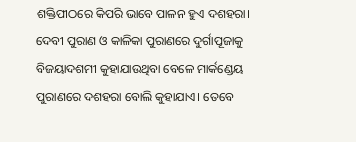ଶକ୍ତିପୀଠରେ କିପରି ଭାବେ ପାଳନ ହୁଏ ଦଶହରା।
ଦେବୀ ପୁରାଣ ଓ କାଳିକା ପୁରାଣରେ ଦୁର୍ଗାପୂଜାକୁ ବିଜୟାଦଶମୀ କୁହାଯାଉଥିବା ବେଳେ ମାର୍କଣ୍ଡେୟ ପୁରାଣରେ ଦଶହରା ବୋଲି କୁହାଯାଏ। ତେବେ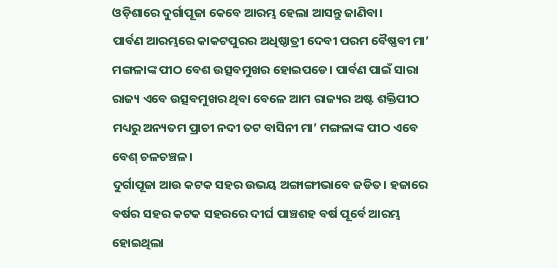ଓଡ଼ିଶାରେ ଦୁର୍ଗାପୂଜା କେବେ ଆରମ୍ଭ ହେଲା ଆସନ୍ତୁ ଜାଣିବା।
ପାର୍ବଣ ଆରମ୍ଭରେ କାକଟପୁରର ଅଧିଷ୍ଠାତ୍ରୀ ଦେବୀ ପରମ ବୈଷ୍ଣବୀ ମା’ ମଙ୍ଗଳାଙ୍କ ପୀଠ ବେଶ ଉତ୍ସବମୁଖର ହୋଇପଡେ। ପାର୍ବଣ ପାଇଁ ସାରା ରାଜ୍ୟ ଏବେ ଉତ୍ସବମୁଖର ଥିବା ବେଳେ ଆମ ରାଜ୍ୟର ଅଷ୍ଟ ଶକ୍ତିପୀଠ ମଧ୍ୟରୁ ଅନ୍ୟତମ ପ୍ରାଚୀ ନଦୀ ତଟ ବାସିନୀ ମା’ ମଙ୍ଗଳାଙ୍କ ପୀଠ ଏବେ ବେଶ୍ ଚଳଚଞ୍ଚଳ।
ଦୁର୍ଗାପୂଜା ଆଉ କଟକ ସହର ଉଭୟ ଅଙ୍ଗାଙ୍ଗୀଭାବେ ଜଡିତ। ହଜାରେ ବର୍ଷର ସହର କଟକ ସହରରେ ଦୀର୍ଘ ପାଞ୍ଚଶହ ବର୍ଷ ପୂର୍ବେ ଆରମ୍ଭ ହୋଇଥିଲା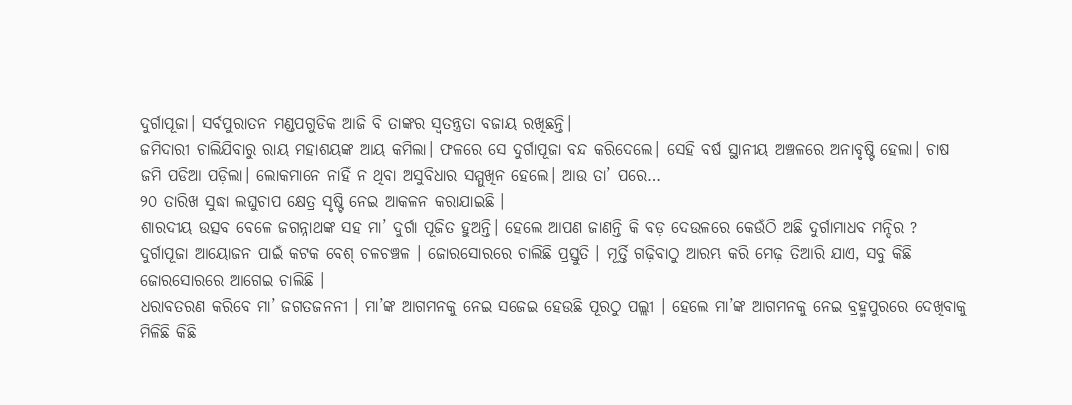ଦୁର୍ଗାପୂଜା। ସର୍ବପୁରାତନ ମଣ୍ଡପଗୁଡିକ ଆଜି ବି ତାଙ୍କର ସ୍ୱତନ୍ତ୍ରତା ବଜାୟ ରଖିଛନ୍ତି।
ଜମିଦାରୀ ଚାଲିଯିବାରୁ ରାୟ ମହାଶୟଙ୍କ ଆୟ କମିଲା। ଫଳରେ ସେ ଦୁର୍ଗାପୂଜା ବନ୍ଦ କରିଦେଲେ। ସେହି ବର୍ଷ ସ୍ଥାନୀୟ ଅଞ୍ଚଳରେ ଅନାବୃଷ୍ଟି ହେଲା। ଚାଷ ଜମି ପଡିଆ ପଡ଼ିଲା। ଲୋକମାନେ ନାହିଁ ନ ଥିବା ଅସୁବିଧାର ସମ୍ମୁଖିନ ହେଲେ। ଆଉ ତା’ ପରେ…
୨୦ ତାରିଖ ସୁଦ୍ଧା ଲଘୁଚାପ କ୍ଷେତ୍ର ସୃଷ୍ଟି ନେଇ ଆକଳନ କରାଯାଇଛି ।
ଶାରଦୀୟ ଉତ୍ସବ ବେଳେ ଜଗନ୍ନାଥଙ୍କ ସହ ମା’ ଦୁର୍ଗା ପୂଜିତ ହୁଅନ୍ତି। ହେଲେ ଆପଣ ଜାଣନ୍ତି କି ବଡ଼ ଦେଉଳରେ କେଉଁଠି ଅଛି ଦୁର୍ଗାମାଧବ ମନ୍ଦିର ?
ଦୁର୍ଗାପୂଜା ଆୟୋଜନ ପାଇଁ କଟକ ବେଶ୍ ଚଳଚଞ୍ଚଳ । ଜୋରସୋରରେ ଚାଲିଛି ପ୍ରସ୍ତୁତି । ମୂର୍ତ୍ତି ଗଢ଼ିବାଠୁ ଆରମ୍ଭ କରି ମେଢ଼ ତିଆରି ଯାଏ, ସବୁ କିଛି ଜୋରସୋରରେ ଆଗେଇ ଚାଲିଛି ।
ଧରାବତରଣ କରିବେ ମା’ ଜଗତଜନନୀ । ମା’ଙ୍କ ଆଗମନକୁ ନେଇ ସଜେଇ ହେଉଛି ପୂରଠୁ ପଲ୍ଲୀ । ହେଲେ ମା’ଙ୍କ ଆଗମନକୁ ନେଇ ବ୍ରହ୍ମପୁରରେ ଦେଖିବାକୁ ମିଳିଛି କିଛି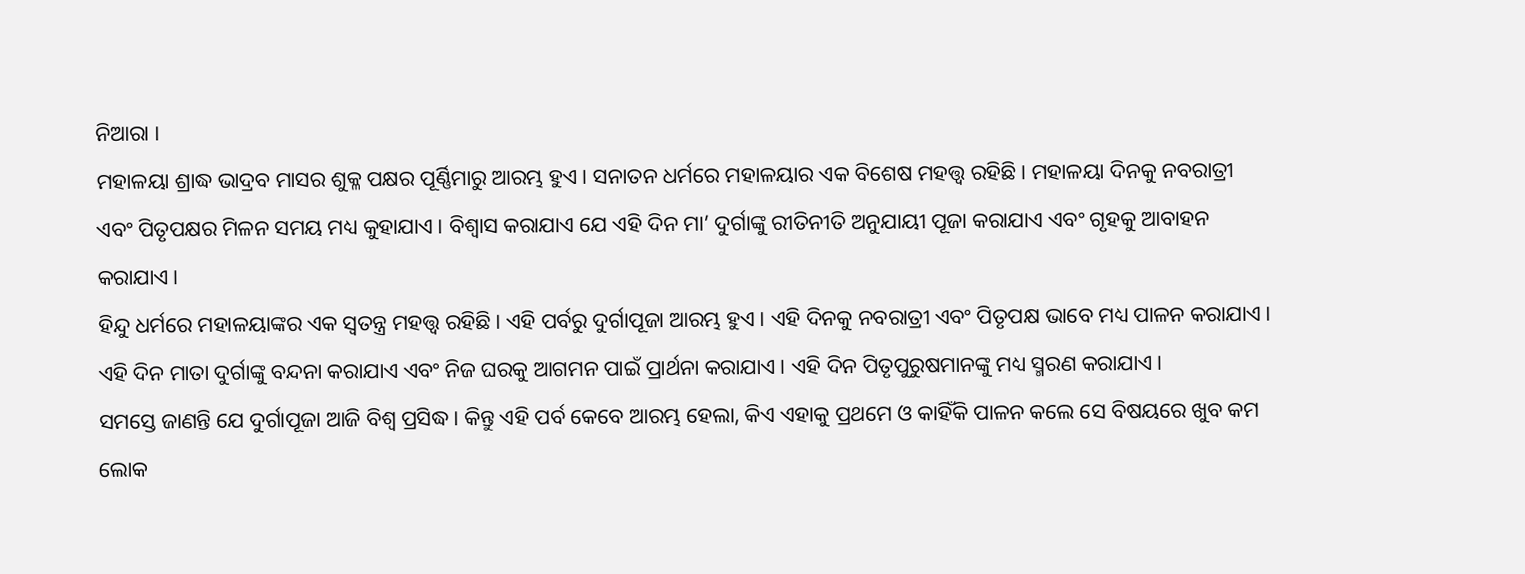ନିଆରା ।
ମହାଳୟା ଶ୍ରାଦ୍ଧ ଭାଦ୍ରବ ମାସର ଶୁକ୍ଳ ପକ୍ଷର ପୂର୍ଣ୍ଣିମାରୁ ଆରମ୍ଭ ହୁଏ। ସନାତନ ଧର୍ମରେ ମହାଳୟାର ଏକ ବିଶେଷ ମହତ୍ତ୍ୱ ରହିଛି। ମହାଳୟା ଦିନକୁ ନବରାତ୍ରୀ ଏବଂ ପିତୃପକ୍ଷର ମିଳନ ସମୟ ମଧ୍ୟ କୁହାଯାଏ। ବିଶ୍ୱାସ କରାଯାଏ ଯେ ଏହି ଦିନ ମା’ ଦୁର୍ଗାଙ୍କୁ ରୀତିନୀତି ଅନୁଯାୟୀ ପୂଜା କରାଯାଏ ଏବଂ ଗୃହକୁ ଆବାହନ କରାଯାଏ।
ହିନ୍ଦୁ ଧର୍ମରେ ମହାଳୟାଙ୍କର ଏକ ସ୍ୱତନ୍ତ୍ର ମହତ୍ତ୍ୱ ରହିଛି। ଏହି ପର୍ବରୁ ଦୁର୍ଗାପୂଜା ଆରମ୍ଭ ହୁଏ। ଏହି ଦିନକୁ ନବରାତ୍ରୀ ଏବଂ ପିତୃପକ୍ଷ ଭାବେ ମଧ୍ୟ ପାଳନ କରାଯାଏ। ଏହି ଦିନ ମାତା ଦୁର୍ଗାଙ୍କୁ ବନ୍ଦନା କରାଯାଏ ଏବଂ ନିଜ ଘରକୁ ଆଗମନ ପାଇଁ ପ୍ରାର୍ଥନା କରାଯାଏ। ଏହି ଦିନ ପିତୃପୁରୁଷମାନଙ୍କୁ ମଧ୍ୟ ସ୍ମରଣ କରାଯାଏ।
ସମସ୍ତେ ଜାଣନ୍ତି ଯେ ଦୁର୍ଗାପୂଜା ଆଜି ବିଶ୍ୱ ପ୍ରସିଦ୍ଧ। କିନ୍ତୁ ଏହି ପର୍ବ କେବେ ଆରମ୍ଭ ହେଲା, କିଏ ଏହାକୁ ପ୍ରଥମେ ଓ କାହିଁକି ପାଳନ କଲେ ସେ ବିଷୟରେ ଖୁବ କମ ଲୋକ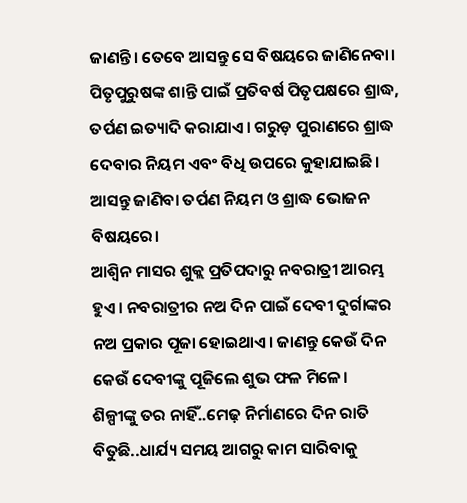ଜାଣନ୍ତି। ତେବେ ଆସନ୍ତୁ ସେ ବିଷୟରେ ଜାଣିନେବା।
ପିତୃପୁରୁଷଙ୍କ ଶାନ୍ତି ପାଇଁ ପ୍ରତିବର୍ଷ ପିତୃପକ୍ଷରେ ଶ୍ରାଦ୍ଧ, ତର୍ପଣ ଇତ୍ୟାଦି କରାଯାଏ। ଗରୁଡ଼ ପୁରାଣରେ ଶ୍ରାଦ୍ଧ ଦେବାର ନିୟମ ଏବଂ ବିଧି ଉପରେ କୁହାଯାଇଛି। ଆସନ୍ତୁ ଜାଣିବା ତର୍ପଣ ନିୟମ ଓ ଶ୍ରାଦ୍ଧ ଭୋଜନ ବିଷୟରେ।
ଆଶ୍ୱିନ ମାସର ଶୁକ୍ଲ ପ୍ରତିପଦାରୁ ନବରାତ୍ରୀ ଆରମ୍ଭ ହୁଏ। ନବରାତ୍ରୀର ନଅ ଦିନ ପାଇଁ ଦେବୀ ଦୁର୍ଗାଙ୍କର ନଅ ପ୍ରକାର ପୂଜା ହୋଇଥାଏ। ଜାଣନ୍ତୁ କେଉଁ ଦିନ କେଉଁ ଦେବୀଙ୍କୁ ପୂଜିଲେ ଶୁଭ ଫଳ ମିଳେ।
ଶିଳ୍ପୀଙ୍କୁ ତର ନାହିଁ..ମେଢ଼ ନିର୍ମାଣରେ ଦିନ ରାତି ବିତୁଛି..ଧାର୍ଯ୍ୟ ସମୟ ଆଗରୁ କାମ ସାରିବାକୁ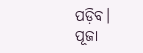ପଡ଼ିବ।
ପୂଜା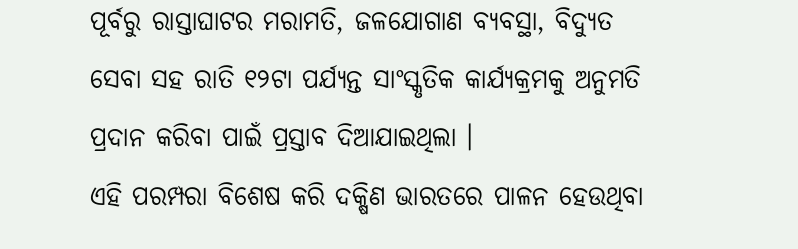ପୂର୍ବରୁ ରାସ୍ତାଘାଟର ମରାମତି, ଜଳଯୋଗାଣ ବ୍ୟବସ୍ଥା, ବିଦ୍ୟୁତ ସେବା ସହ ରାତି ୧୨ଟା ପର୍ଯ୍ୟନ୍ତ ସାଂସ୍କୃତିକ କାର୍ଯ୍ୟକ୍ରମକୁ ଅନୁମତି ପ୍ରଦାନ କରିବା ପାଇଁ ପ୍ରସ୍ତାବ ଦିଆଯାଇଥିଲା ।
ଏହି ପରମ୍ପରା ବିଶେଷ କରି ଦକ୍ଷିଣ ଭାରତରେ ପାଳନ ହେଉଥିବା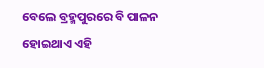ବେଲେ ବ୍ରହ୍ମପୁରରେ ବି ପାଳନ ହୋଇଥାଏ ଏହି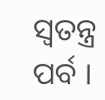ସ୍ୱତନ୍ତ୍ର ପର୍ବ ।